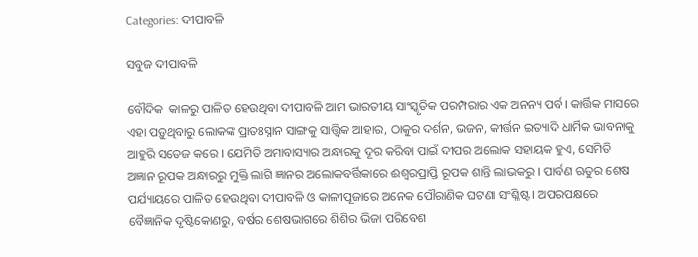Categories: ଦୀପାବଳି

ସବୁଜ ଦୀପାବଳି

ବୌଦିକ  କାଳରୁ ପାଳିତ ହେଉଥିବା ଦୀପାବଳି ଆମ ଭାରତୀୟ ସାଂସ୍କୃତିକ ପରମ୍ପରାର ଏକ ଅନନ୍ୟ ପର୍ବ। କାର୍ତ୍ତିକ ମାସରେ ଏହା ପଡ଼ୁଥିବାରୁ ଲୋକଙ୍କ ପ୍ରାତଃସ୍ନାନ ସାଙ୍ଗକୁ ସାତ୍ତ୍ୱିକ ଆହାର, ଠାକୁର ଦର୍ଶନ, ଭଜନ, କୀର୍ତ୍ତନ ଇତ୍ୟାଦି ଧାର୍ମିକ ଭାବନାକୁ ଆହୁରି ସତେଜ କରେ । ଯେମିତି ଅମାବାସ୍ୟାର ଅନ୍ଧାରକୁ ଦୂର କରିବା ପାଇଁ ଦୀପର ଅଲୋକ ସହାୟକ ହୁଏ, ସେମିତି ଅଜ୍ଞାନ ରୂପକ ଅନ୍ଧାରରୁ ମୁକ୍ତି ଲାଗି ଜ୍ଞାନର ଅଲୋକବର୍ତ୍ତିକାରେ ଈଶ୍ୱରପ୍ରାପ୍ତି ରୂପକ ଶାନ୍ତି ଲାଭକରୁ । ପାର୍ବଣ ଋତୁର ଶେଷ ପର୍ଯ୍ୟାୟରେ ପାଳିତ ହେଉଥିବା ଦୀପାବଳି ଓ କାଳୀପୂଜାରେ ଅନେକ ପୌରାଣିକ ଘଟଣା ସଂଶ୍ଳିଷ୍ଟ। ଅପରପକ୍ଷରେ ବୈଜ୍ଞାନିକ ଦୃଷ୍ଟିକୋଣରୁ, ବର୍ଷର ଶେଷଭାଗରେ ଶିଶିର ଭିଜା ପରିବେଶ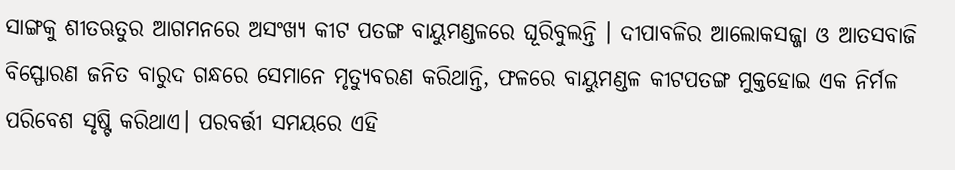ସାଙ୍ଗକୁ ଶୀତଋତୁର ଆଗମନରେ ଅସଂଖ୍ୟ କୀଟ ପତଙ୍ଗ ବାୟୁମଣ୍ଡଳରେ ଘୂରିବୁଲନ୍ତି । ଦୀପାବଳିର ଆଲୋକସଜ୍ଜା ଓ ଆତସବାଜି ବିସ୍ଫୋରଣ ଜନିତ ବାରୁଦ ଗନ୍ଧରେ ସେମାନେ ମୃତ୍ୟୁବରଣ କରିଥାନ୍ତି, ଫଳରେ ବାୟୁମଣ୍ଡଳ କୀଟପତଙ୍ଗ ମୁକ୍ତହୋଇ ଏକ ନିର୍ମଳ ପରିବେଶ ସୃଷ୍ଟି କରିଥାଏ। ପରବର୍ତ୍ତୀ ସମୟରେ ଏହି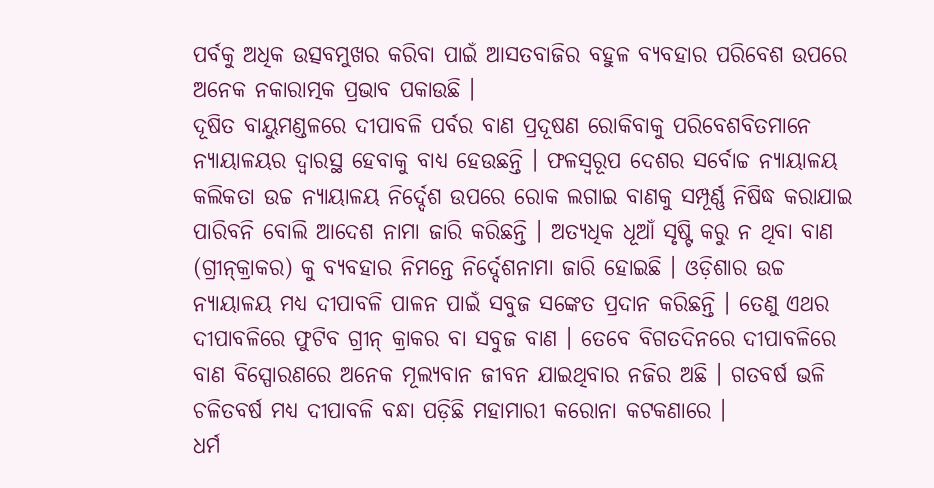ପର୍ବକୁ ଅଧିକ ଉତ୍ସବମୁଖର କରିବା ପାଇଁ ଆସତବାଜିର ବହୁଳ ବ୍ୟବହାର ପରିବେଶ ଉପରେ ଅନେକ ନକାରାତ୍ମକ ପ୍ରଭାବ ପକାଉଛି ।
ଦୂଷିତ ବାୟୁମଣ୍ଡଳରେ ଦୀପାବଳି ପର୍ବର ବାଣ ପ୍ରଦୂଷଣ ରୋକିବାକୁ ପରିବେଶବିତମାନେ ନ୍ୟାୟାଳୟର ଦ୍ୱାରସ୍ଥ ହେବାକୁ ବାଧ୍ୟ ହେଉଛନ୍ତି । ଫଳସ୍ବରୂପ ଦେଶର ସର୍ବୋଚ୍ଚ ନ୍ୟାୟାଳୟ କଲିକତା ଉଚ୍ଚ ନ୍ୟାୟାଳୟ ନିର୍ଦ୍ଦେଶ ଉପରେ ରୋକ ଲଗାଇ ବାଣକୁ ସମ୍ପୂର୍ଣ୍ଣ ନିଷିଦ୍ଧ କରାଯାଇ ପାରିବନି ବୋଲି ଆଦେଶ ନାମା ଜାରି କରିଛନ୍ତି । ଅତ୍ୟଧିକ ଧୂଆଁ ସୃଷ୍ଟି କରୁ ନ ଥିବା ବାଣ (ଗ୍ରୀନ୍‌କ୍ରାକର) କୁ ବ୍ୟବହାର ନିମନ୍ତେ ନିର୍ଦ୍ଦେଶନାମା ଜାରି ହୋଇଛି । ଓଡ଼ିଶାର ଉଚ୍ଚ ନ୍ୟାୟାଳୟ ମଧ୍ୟ ଦୀପାବଳି ପାଳନ ପାଇଁ ସବୁଜ ସଙ୍କେତ ପ୍ରଦାନ କରିଛନ୍ତି । ତେଣୁ ଏଥର ଦୀପାବଳିରେ ଫୁଟିବ ଗ୍ରୀନ୍‌ କ୍ରାକର ବା ସବୁଜ ବାଣ । ତେବେ ବିଗତଦିନରେ ଦୀପାବଳିରେ ବାଣ ବିସ୍ପୋରଣରେ ଅନେକ ମୂଲ୍ୟବାନ ଜୀବନ ଯାଇଥିବାର ନଜିର ଅଛି । ଗତବର୍ଷ ଭଳି ଚଳିତବର୍ଷ ମଧ୍ୟ ଦୀପାବଳି ବନ୍ଧା ପଡ଼ିଛି ମହାମାରୀ କରୋନା କଟକଣାରେ ।
ଧର୍ମ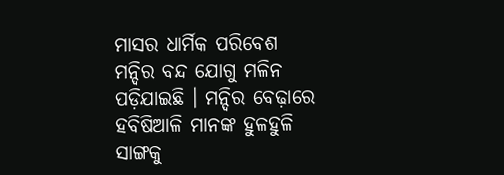ମାସର ଧାର୍ମିକ ପରିବେଶ ମନ୍ଦିର ବନ୍ଦ ଯୋଗୁ ମଳିନ ପଡ଼ିଯାଇଛି । ମନ୍ଦିର ବେଢ଼ାରେ ହବିଷିଆଳି ମାନଙ୍କ ହୁଳହୁଳି ସାଙ୍ଗକୁ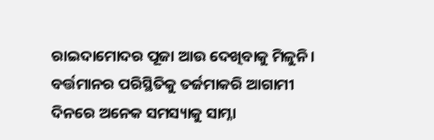ରାଇଦାମୋଦର ପୂଜା ଆଉ ଦେଖିବାକୁ ମିଳୁନି। ବର୍ତ୍ତମାନର ପରିସ୍ଥିତିକୁ ତର୍ଜମାକରି ଆଗାମୀ ଦିନରେ ଅନେକ ସମସ୍ୟାକୁ ସାମ୍ନା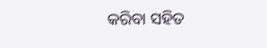କରିବା ସହିତ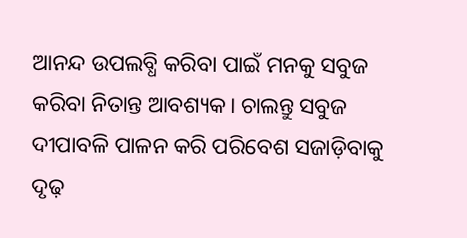ଆନନ୍ଦ ଉପଲବ୍ଧି କରିବା ପାଇଁ ମନକୁ ସବୁଜ କରିବା ନିତାନ୍ତ ଆବଶ୍ୟକ। ଚାଲନ୍ତୁ ସବୁଜ ଦୀପାବଳି ପାଳନ କରି ପରିବେଶ ସଜାଡ଼ିବାକୁ ଦୃଢ଼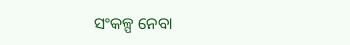ସଂକଳ୍ପ ନେବା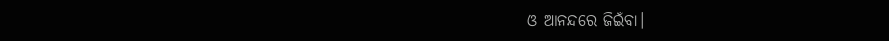ଓ ଆନନ୍ଦରେ ଜିଇଁବା।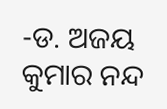-ଡ. ଅଜୟ କୁମାର ନନ୍ଦ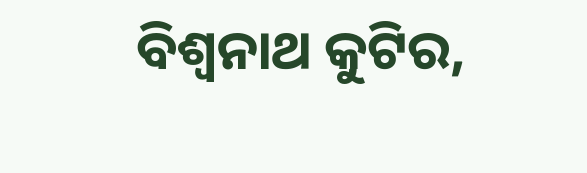ବିଶ୍ୱନାଥ କୁଟିର,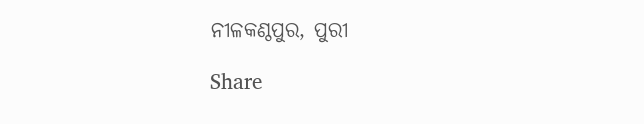ନୀଳକଣ୍ଠପୁର, ପୁରୀ

Share